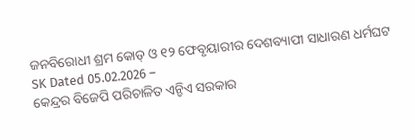ଜନବିରୋଧୀ ଶ୍ରମ କୋଡ୍ ଓ ୧୨ ଫେବୃୟାରୀର ଦେଶବ୍ୟାପୀ ସାଧାରଣ ଧର୍ମଘଟ
SK Dated 05.02.2026 –
କେନ୍ଦ୍ରର ବିଜେପି ପରିଚାଳିତ ଏନ୍ଡିଏ ସରକାର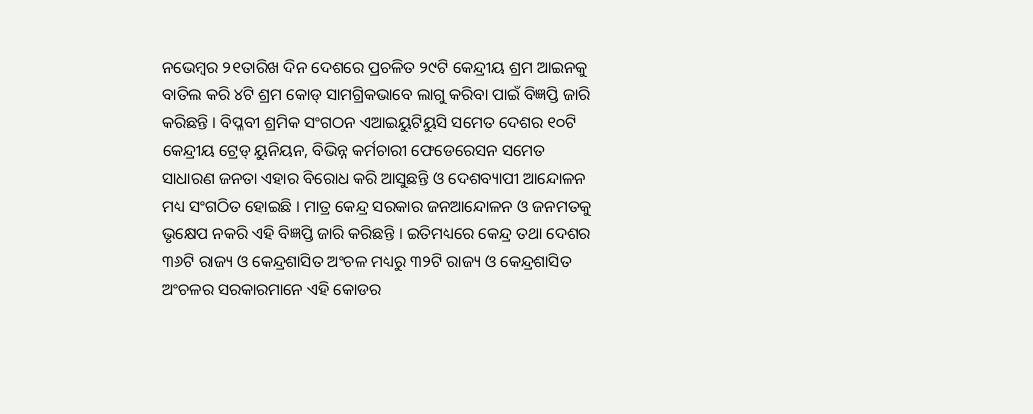ନଭେମ୍ବର ୨୧ତାରିଖ ଦିନ ଦେଶରେ ପ୍ରଚଳିତ ୨୯ଟି କେନ୍ଦ୍ରୀୟ ଶ୍ରମ ଆଇନକୁ ବାତିଲ କରି ୪ଟି ଶ୍ରମ କୋଡ୍ ସାମଗ୍ରିକଭାବେ ଲାଗୁ କରିବା ପାଇଁ ବିଜ୍ଞପ୍ତି ଜାରି କରିଛନ୍ତି । ବିପ୍ଳବୀ ଶ୍ରମିକ ସଂଗଠନ ଏଆଇୟୁଟିୟୁସି ସମେତ ଦେଶର ୧୦ଟି କେନ୍ଦ୍ରୀୟ ଟ୍ରେଡ୍ ୟୁନିୟନ, ବିଭିନ୍ନ କର୍ମଚାରୀ ଫେଡେରେସନ ସମେତ ସାଧାରଣ ଜନତା ଏହାର ବିରୋଧ କରି ଆସୁଛନ୍ତି ଓ ଦେଶବ୍ୟାପୀ ଆନ୍ଦୋଳନ ମଧ୍ୟ ସଂଗଠିତ ହୋଇଛି । ମାତ୍ର କେନ୍ଦ୍ର ସରକାର ଜନଆନ୍ଦୋଳନ ଓ ଜନମତକୁ ଭୃକ୍ଷେପ ନକରି ଏହି ବିଜ୍ଞପ୍ତି ଜାରି କରିଛନ୍ତି । ଇତିମଧ୍ୟରେ କେନ୍ଦ୍ର ତଥା ଦେଶର ୩୬ଟି ରାଜ୍ୟ ଓ କେନ୍ଦ୍ରଶାସିତ ଅଂଚଳ ମଧ୍ୟରୁ ୩୨ଟି ରାଜ୍ୟ ଓ କେନ୍ଦ୍ରଶାସିତ ଅଂଚଳର ସରକାରମାନେ ଏହି କୋଡର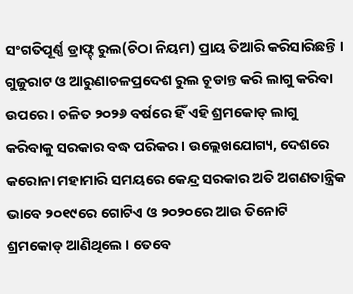ସଂଗତିପୂର୍ଣ୍ଣ ଡ୍ରାଫ୍ଟ୍ ରୁଲ(ଚିଠା ନିୟମ) ପ୍ରାୟ ତିଆରି କରିସାରିଛନ୍ତି । ଗୁଜୁରାଟ ଓ ଆରୁଣାଚଳପ୍ରଦେଶ ରୁଲ ଚୂଡାନ୍ତ କରି ଲାଗୁ କରିବା ଉପରେ । ଚଳିତ ୨୦୨୬ ବର୍ଷରେ ହିଁ ଏହି ଶ୍ରମକୋଡ୍ ଲାଗୁ କରିବାକୁ ସରକାର ବଦ୍ଧ ପରିକର । ଉଲ୍ଲେଖଯୋଗ୍ୟ, ଦେଶରେ କରୋନା ମହାମାରି ସମୟରେ କେନ୍ଦ୍ର ସରକାର ଅତି ଅଗଣତାନ୍ତ୍ରିକ ଭାବେ ୨୦୧୯ରେ ଗୋଟିଏ ଓ ୨୦୨୦ରେ ଆଉ ତିନୋଟି ଶ୍ରମକୋଡ୍ ଆଣିଥିଲେ । ତେବେ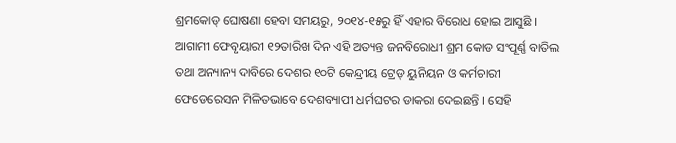ଶ୍ରମକୋଡ୍ ଘୋଷଣା ହେବା ସମୟରୁ, ୨୦୧୪-୧୫ରୁ ହିଁ ଏହାର ବିରୋଧ ହୋଇ ଆସୁଛି । ଆଗାମୀ ଫେବୃୟାରୀ ୧୨ତାରିଖ ଦିନ ଏହି ଅତ୍ୟନ୍ତ ଜନବିରୋଧୀ ଶ୍ରମ କୋଡ ସଂପୂର୍ଣ୍ଣ ବାତିଲ ତଥା ଅନ୍ୟାନ୍ୟ ଦାବିରେ ଦେଶର ୧୦ଟି କେନ୍ଦ୍ରୀୟ ଟ୍ରେଡ୍ ୟୁନିୟନ ଓ କର୍ମଚାରୀ ଫେଡେରେସନ ମିଳିତଭାବେ ଦେଶବ୍ୟାପୀ ଧର୍ମଘଟର ଡାକରା ଦେଇଛନ୍ତି । ସେହି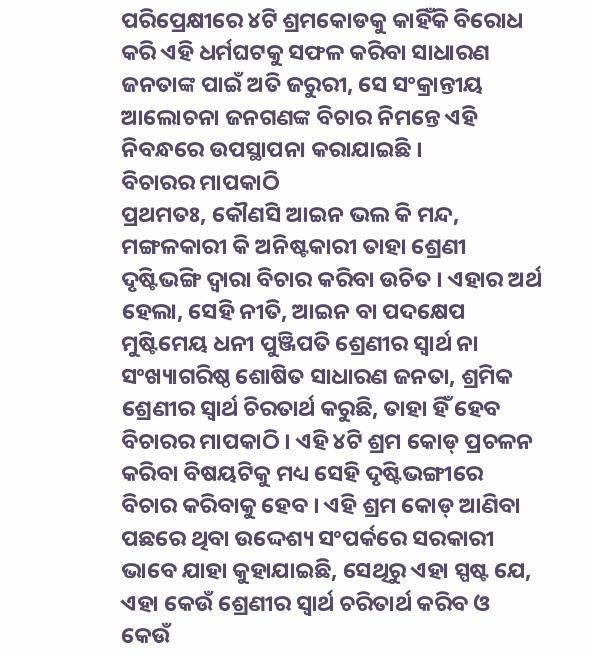ପରିପ୍ରେକ୍ଷୀରେ ୪ଟି ଶ୍ରମକୋଡକୁ କାହିଁକି ବିରୋଧ କରି ଏହି ଧର୍ମଘଟକୁ ସଫଳ କରିବା ସାଧାରଣ ଜନତାଙ୍କ ପାଇଁ ଅତି ଜରୁରୀ, ସେ ସଂକ୍ରାନ୍ତୀୟ ଆଲୋଚନା ଜନଗଣଙ୍କ ବିଚାର ନିମନ୍ତେ ଏହି ନିବନ୍ଧରେ ଉପସ୍ଥାପନା କରାଯାଇଛି ।
ବିଚାରର ମାପକାଠି
ପ୍ରଥମତଃ, କୌଣସି ଆଇନ ଭଲ କି ମନ୍ଦ, ମଙ୍ଗଳକାରୀ କି ଅନିଷ୍ଟକାରୀ ତାହା ଶ୍ରେଣୀ ଦୃଷ୍ଟିଭଙ୍ଗି ଦ୍ୱାରା ବିଚାର କରିବା ଉଚିତ । ଏହାର ଅର୍ଥ ହେଲା, ସେହି ନୀତି, ଆଇନ ବା ପଦକ୍ଷେପ ମୁଷ୍ଟିମେୟ ଧନୀ ପୁଞ୍ଜିପତି ଶ୍ରେଣୀର ସ୍ୱାର୍ଥ ନା ସଂଖ୍ୟାଗରିଷ୍ଠ ଶୋଷିତ ସାଧାରଣ ଜନତା, ଶ୍ରମିକ ଶ୍ରେଣୀର ସ୍ୱାର୍ଥ ଚିରତାର୍ଥ କରୁଛି, ତାହା ହିଁ ହେବ ବିଚାରର ମାପକାଠି । ଏହି ୪ଟି ଶ୍ରମ କୋଡ୍ ପ୍ରଚଳନ କରିବା ବିଷୟଟିକୁ ମଧ୍ୟ ସେହି ଦୃଷ୍ଟିଭଙ୍ଗୀରେ ବିଚାର କରିବାକୁ ହେବ । ଏହି ଶ୍ରମ କୋଡ୍ ଆଣିବା ପଛରେ ଥିବା ଉଦ୍ଦେଶ୍ୟ ସଂପର୍କରେ ସରକାରୀ ଭାବେ ଯାହା କୁହାଯାଇଛି, ସେଥିରୁ ଏହା ସ୍ପଷ୍ଟ ଯେ, ଏହା କେଉଁ ଶ୍ରେଣୀର ସ୍ୱାର୍ଥ ଚରିତାର୍ଥ କରିବ ଓ କେଉଁ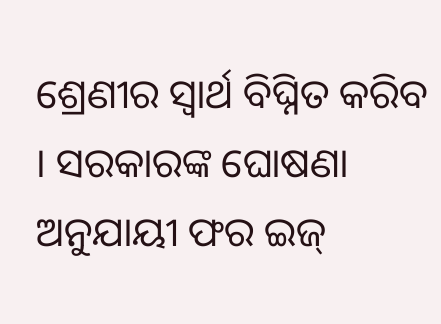ଶ୍ରେଣୀର ସ୍ୱାର୍ଥ ବିଘ୍ନିତ କରିବ । ସରକାରଙ୍କ ଘୋଷଣା ଅନୁଯାୟୀ ଫର ଇଜ୍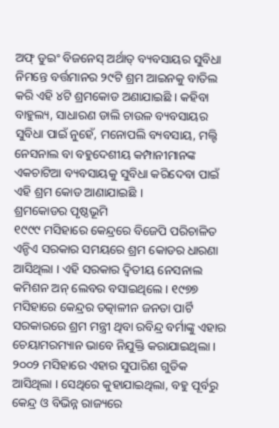ଅଫ୍ ଡୁଇଂ ବିଜନେସ୍ ଅର୍ଥାତ୍ ବ୍ୟବସାୟର ସୁବିଧା ନିମନ୍ତେ ବର୍ତ୍ତମାନର ୨୯ଟି ଶ୍ରମ ଆଇନକୁ ବାତିଲ କରି ଏହି ୪ଟି ଶ୍ରମକୋଡ ଅଣାଯାଇଛି । କହିବା ବାହୁଲ୍ୟ, ସାଧାରଣ ଡାଲି ଚାଉଳ ବ୍ୟବସାୟର ସୁବିଧା ପାଇଁ ନୁହେଁ, ମନୋପଲି ବ୍ୟବସାୟ, ମଲ୍ଟି ନେସନାଲ ବା ବହୁଦେଶୀୟ କମ୍ପାନୀମାନଙ୍କ ଏକଚାଟିଆ ବ୍ୟବସାୟକୁ ସୁବିଧା କରିଦେବା ପାଇଁ ଏହି ଶ୍ରମ କୋଡ ଆଣାଯାଇଛି ।
ଶ୍ରମକୋଡର ପୃଷ୍ଠଭୂମି
୧୯୯୯ ମସିହାରେ କେନ୍ଦ୍ରରେ ବିଜେପି ପରିଚାଳିତ ଏନ୍ଡିଏ ସରକାର ସମୟରେ ଶ୍ରମ କୋଡର ଧାରଣା ଆସିଥିଲା । ଏହି ସରକାର ଦ୍ୱିତୀୟ ନେସନାଲ କମିଶନ ଅନ୍ ଲେବର ବସାଇଥିଲେ । ୧୯୭୭ ମସିହାରେ କେନ୍ଦ୍ରର ତତ୍କାଳୀନ ଜନତା ପାର୍ଟି ସରକାରରେ ଶ୍ରମ ମନ୍ତ୍ରୀ ଥିବା ରବିନ୍ଦ୍ର ବର୍ମାଙ୍କୁ ଏହାର ଚେୟାମରମ୍ୟାନ ଭାବେ ନିଯୁକ୍ତି କରାଯାଇଥିଲା । ୨୦୦୨ ମସିହାରେ ଏହାର ସୁପାରିଶ ଗୁଡିକ ଆସିଥିଲା । ସେଥିରେ କୁହାଯାଇଥିଲା, ବହୁ ପୂର୍ବରୁ କେନ୍ଦ୍ର ଓ ବିଭିନ୍ନ ରାଜ୍ୟରେ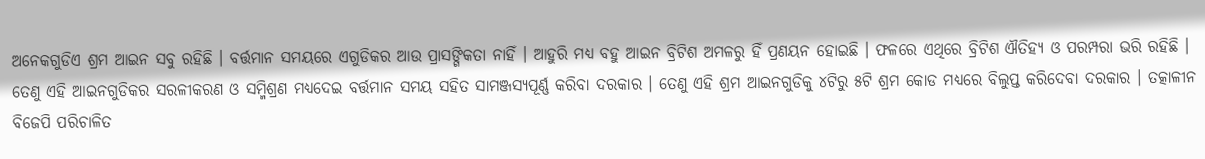ଅନେକଗୁଡିଏ ଶ୍ରମ ଆଇନ ସବୁ ରହିଛି । ବର୍ତ୍ତମାନ ସମୟରେ ଏଗୁଡିକର ଆଉ ପ୍ରାସଙ୍ଗିକତା ନାହିଁ । ଆହୁରି ମଧ୍ୟ ବହୁ ଆଇନ ବ୍ରିଟିଶ ଅମଳରୁ ହିଁ ପ୍ରଣୟନ ହୋଇଛି । ଫଳରେ ଏଥିରେ ବ୍ରିଟିଶ ଐତିହ୍ୟ ଓ ପରମ୍ପରା ଭରି ରହିଛି । ତେଣୁ ଏହି ଆଇନଗୁଡିକର ସରଳୀକରଣ ଓ ସମ୍ମିଶ୍ରଣ ମଧ୍ୟଦେଇ ବର୍ତ୍ତମାନ ସମୟ ସହିତ ସାମଞ୍ଜସ୍ୟପୂର୍ଣ୍ଣ କରିବା ଦରକାର । ତେଣୁ ଏହି ଶ୍ରମ ଆଇନଗୁଡିକୁ ୪ଟିରୁ ୫ଟି ଶ୍ରମ କୋଡ ମଧ୍ୟରେ ବିଲୁପ୍ତ କରିଦେବା ଦରକାର । ତତ୍କାଳୀନ ବିଜେପି ପରିଚାଳିତ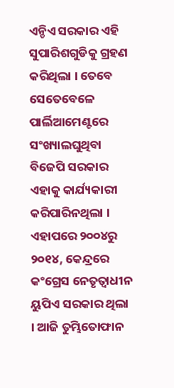ଏନ୍ଡିଏ ସରକାର ଏହି ସୁପାରିଶଗୁଡିକୁ ଗ୍ରହଣ କରିଥିଲା । ତେବେ ସେତେବେଳେ ପାର୍ଲିଆମେଣ୍ଟରେ ସଂଖ୍ୟାଲଘୁଥିବା ବିଜେପି ସରକାର ଏହାକୁ କାର୍ଯ୍ୟକାରୀ କରିପାରିନଥିଲା । ଏହାପରେ ୨୦୦୪ରୁ ୨୦୧୪, କେନ୍ଦ୍ରରେ କଂଗ୍ରେସ ନେତୃତ୍ୱାଧୀନ ୟୁପିଏ ସରକାର ଥିଲା । ଆଜି ତୁମ୍ଭିତୋଫାନ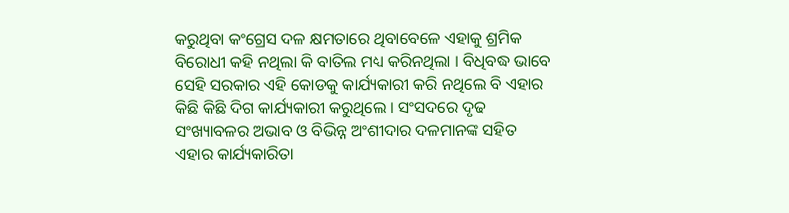କରୁଥିବା କଂଗ୍ରେସ ଦଳ କ୍ଷମତାରେ ଥିବାବେଳେ ଏହାକୁ ଶ୍ରମିକ ବିରୋଧୀ କହି ନଥିଲା କି ବାତିଲ ମଧ୍ୟ କରିନଥିଲା । ବିଧିବଦ୍ଧ ଭାବେ ସେହି ସରକାର ଏହି କୋଡକୁ କାର୍ଯ୍ୟକାରୀ କରି ନଥିଲେ ବି ଏହାର କିଛି କିଛି ଦିଗ କାର୍ଯ୍ୟକାରୀ କରୁଥିଲେ । ସଂସଦରେ ଦୃଢ ସଂଖ୍ୟାବଳର ଅଭାବ ଓ ବିଭିନ୍ନ ଅଂଶୀଦାର ଦଳମାନଙ୍କ ସହିତ ଏହାର କାର୍ଯ୍ୟକାରିତା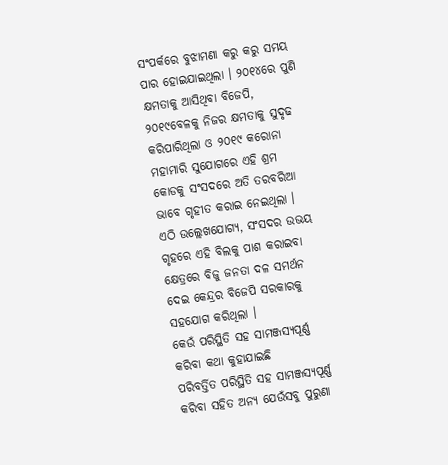ସଂପର୍କରେ ବୁଝାମଣା କରୁ କରୁ ସମୟ ପାର ହୋଇଯାଇଥିଲା । ୨୦୧୪ରେ ପୁଣି କ୍ଷମତାକୁ ଆସିଥିବା ବିଜେପି, ୨୦୧୯ବେଳକୁ ନିଜର କ୍ଷମତାକୁ ସୁଦୃଢ କରିପାରିଥିଲା ଓ ୨୦୧୯ କରୋନା ମହାମାରି ସୁଯୋଗରେ ଏହି ଶ୍ରମ କୋଡକୁ ସଂସଦରେ ଅତି ତରବରିଆ ଭାବେ ଗୃହୀତ କରାଇ ନେଇଥିଲା । ଏଠି ଉଲ୍ଲେଖଯୋଗ୍ୟ, ସଂସଦର ଉଭୟ ଗୃହରେ ଏହି ବିଲକୁ ପାଶ କରାଇବା କ୍ଷେତ୍ରରେ ବିଜୁ ଜନତା ଦଳ ସମର୍ଥନ ଦେଇ କେନ୍ଦ୍ରର ବିଜେପି ସରକାରକୁ ସହଯୋଗ କରିଥିଲା ।
କେଉଁ ପରିସ୍ଥିତି ସହ ସାମଞ୍ଜସ୍ୟପୂର୍ଣ୍ଣ
କରିବା କଥା କୁହାଯାଇଛି
ପରିବର୍ତ୍ତିତ ପରିସ୍ଥିତି ସହ ସାମଞ୍ଜସ୍ୟପୂର୍ଣ୍ଣ କରିବା ସହିତ ଅନ୍ୟ ଯେଉଁସବୁ ପୁରୁଣା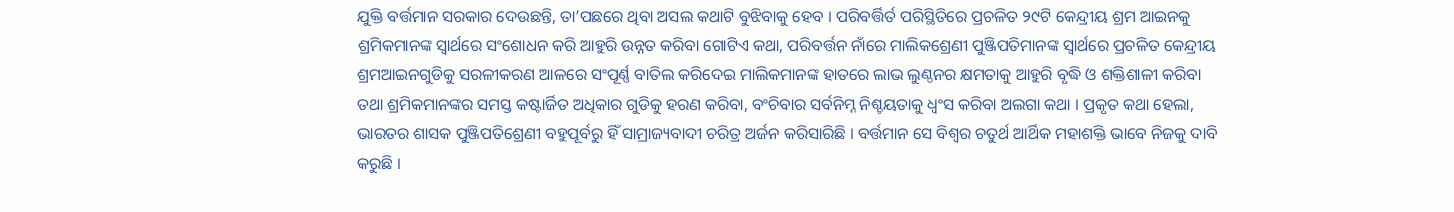ଯୁକ୍ତି ବର୍ତ୍ତମାନ ସରକାର ଦେଉଛନ୍ତି, ତା’ପଛରେ ଥିବା ଅସଲ କଥାଟି ବୁଝିବାକୁ ହେବ । ପରିବର୍ତ୍ତିର୍ତ ପରିସ୍ଥିତିରେ ପ୍ରଚଳିତ ୨୯ଟି କେନ୍ଦ୍ରୀୟ ଶ୍ରମ ଆଇନକୁ ଶ୍ରମିକମାନଙ୍କ ସ୍ୱାର୍ଥରେ ସଂଶୋଧନ କରି ଆହୁରି ଉନ୍ନତ କରିବା ଗୋଟିଏ କଥା, ପରିବର୍ତ୍ତନ ନାଁରେ ମାଲିକଶ୍ରେଣୀ ପୁଞ୍ଜିପତିମାନଙ୍କ ସ୍ୱାର୍ଥରେ ପ୍ରଚଳିତ କେନ୍ଦ୍ରୀୟ ଶ୍ରମଆଇନଗୁଡିକୁ ସରଳୀକରଣ ଆଳରେ ସଂପୂର୍ଣ୍ଣ ବାତିଲ କରିଦେଇ ମାଲିକମାନଙ୍କ ହାତରେ ଲାଭ ଲୁଣ୍ଠନର କ୍ଷମତାକୁ ଆହୁରି ବୃଦ୍ଧି ଓ ଶକ୍ତିଶାଳୀ କରିବା ତଥା ଶ୍ରମିକମାନଙ୍କର ସମସ୍ତ କଷ୍ଟାର୍ଜିତ ଅଧିକାର ଗୁଡିକୁ ହରଣ କରିବା, ବଂଚିବାର ସର୍ବନିମ୍ନ ନିଶ୍ଚୟତାକୁ ଧ୍ୱଂସ କରିବା ଅଲଗା କଥା । ପ୍ରକୃତ କଥା ହେଲା, ଭାରତର ଶାସକ ପୁଞ୍ଜିପତିଶ୍ରେଣୀ ବହୁପୂର୍ବରୁ ହିଁ ସାମ୍ରାଜ୍ୟବାଦୀ ଚରିତ୍ର ଅର୍ଜନ କରିସାରିଛି । ବର୍ତ୍ତମାନ ସେ ବିଶ୍ୱର ଚତୁର୍ଥ ଆର୍ଥିକ ମହାଶକ୍ତି ଭାବେ ନିଜକୁ ଦାବି କରୁଛି ।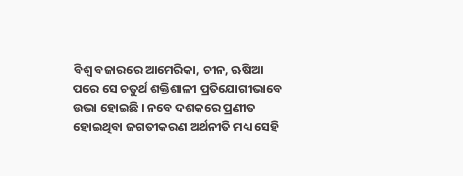ବିଶ୍ୱ ବଜାରରେ ଆମେରିକା, ଚୀନ, ଋଷିଆ ପରେ ସେ ଚତୁର୍ଥ ଶକ୍ତିଶାଳୀ ପ୍ରତିଯୋଗୀଭାବେ ଉଭା ହୋଇଛି । ନବେ ଦଶକରେ ପ୍ରଣୀତ ହୋଇଥିବା ଜଗତୀକରଣ ଅର୍ଥନୀତି ମଧ୍ୟ ସେହି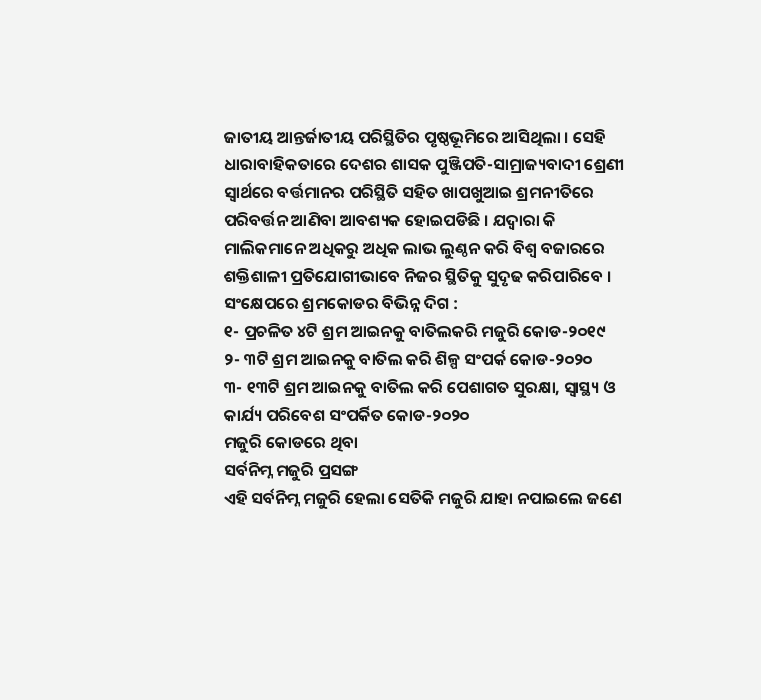ଜାତୀୟ ଆନ୍ତର୍ଜାତୀୟ ପରିସ୍ଥିତିର ପୃଷ୍ଠଭୂମିରେ ଆସିଥିଲା । ସେହି ଧାରାବାହିକତାରେ ଦେଶର ଶାସକ ପୁଞ୍ଜିପତି-ସାମ୍ରାଜ୍ୟବାଦୀ ଶ୍ରେଣୀ ସ୍ୱାର୍ଥରେ ବର୍ତ୍ତମାନର ପରିସ୍ଥିତି ସହିତ ଖାପଖୁଆଇ ଶ୍ରମନୀତିରେ ପରିବର୍ତ୍ତନ ଆଣିବା ଆବଶ୍ୟକ ହୋଇପଡିଛି । ଯଦ୍ୱାରା କି ମାଲିକମାନେ ଅଧିକରୁ ଅଧିକ ଲାଭ ଲୁଣ୍ଠନ କରି ବିଶ୍ୱ ବଜାରରେ ଶକ୍ତିଶାଳୀ ପ୍ରତିଯୋଗୀଭାବେ ନିଜର ସ୍ଥିତିକୁ ସୁଦୃଢ କରିପାରିବେ ।
ସଂକ୍ଷେପରେ ଶ୍ରମକୋଡର ବିଭିନ୍ନ ଦିଗ :
୧- ପ୍ରଚଳିତ ୪ଟି ଶ୍ରମ ଆଇନକୁ ବାତିଲକରି ମଜୁରି କୋଡ-୨୦୧୯
୨- ୩ଟି ଶ୍ରମ ଆଇନକୁ ବାତିଲ କରି ଶିଳ୍ପ ସଂପର୍କ କୋଡ-୨୦୨୦
୩- ୧୩ଟି ଶ୍ରମ ଆଇନକୁ ବାତିଲ କରି ପେଶାଗତ ସୁରକ୍ଷା, ସ୍ୱାସ୍ଥ୍ୟ ଓ କାର୍ଯ୍ୟ ପରିବେଶ ସଂପର୍କିତ କୋଡ-୨୦୨୦
ମଜୁରି କୋଡରେ ଥିବା
ସର୍ବନିମ୍ନ ମଜୁରି ପ୍ରସଙ୍ଗ
ଏହି ସର୍ବନିମ୍ନ ମଜୁରି ହେଲା ସେତିକି ମଜୁରି ଯାହା ନପାଇଲେ ଜଣେ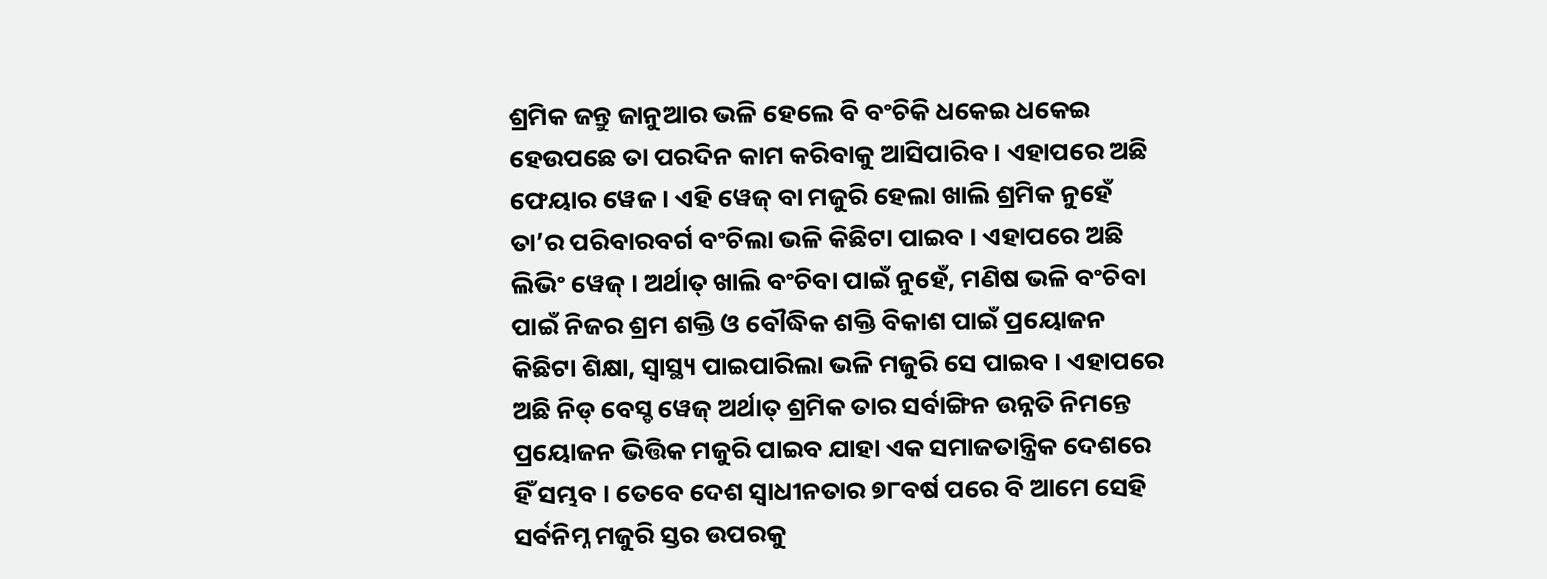ଶ୍ରମିକ ଜନ୍ତୁ ଜାନୁଆର ଭଳି ହେଲେ ବି ବଂଚିକି ଧକେଇ ଧକେଇ ହେଉପଛେ ତା ପରଦିନ କାମ କରିବାକୁ ଆସିପାରିବ । ଏହାପରେ ଅଛି ଫେୟାର ୱେଜ । ଏହି ୱେଜ୍ ବା ମଜୁରି ହେଲା ଖାଲି ଶ୍ରମିକ ନୁହେଁ ତା’ର ପରିବାରବର୍ଗ ବଂଚିଲା ଭଳି କିଛିଟା ପାଇବ । ଏହାପରେ ଅଛି ଲିଭିଂ ୱେଜ୍ । ଅର୍ଥାତ୍ ଖାଲି ବଂଚିବା ପାଇଁ ନୁହେଁ, ମଣିଷ ଭଳି ବଂଚିବା ପାଇଁ ନିଜର ଶ୍ରମ ଶକ୍ତି ଓ ବୌଦ୍ଧିକ ଶକ୍ତି ବିକାଶ ପାଇଁ ପ୍ରୟୋଜନ କିଛିଟା ଶିକ୍ଷା, ସ୍ୱାସ୍ଥ୍ୟ ପାଇପାରିଲା ଭଳି ମଜୁରି ସେ ପାଇବ । ଏହାପରେ ଅଛି ନିଡ୍ ବେସ୍ଡ ୱେଜ୍ ଅର୍ଥାତ୍ ଶ୍ରମିକ ତାର ସର୍ବାଙ୍ଗିନ ଉନ୍ନତି ନିମନ୍ତେ ପ୍ରୟୋଜନ ଭିତ୍ତିକ ମଜୁରି ପାଇବ ଯାହା ଏକ ସମାଜତାନ୍ତ୍ରିକ ଦେଶରେ ହିଁ ସମ୍ଭବ । ତେବେ ଦେଶ ସ୍ୱାଧୀନତାର ୭୮ବର୍ଷ ପରେ ବି ଆମେ ସେହି ସର୍ବନିମ୍ନ ମଜୁରି ସ୍ତର ଉପରକୁ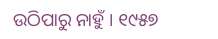ଉଠିପାରୁ ନାହୁଁ । ୧୯୫୭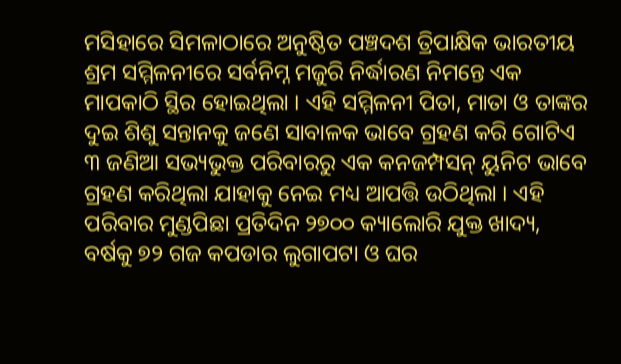ମସିହାରେ ସିମଳାଠାରେ ଅନୁଷ୍ଠିତ ପଞ୍ଚଦଶ ତ୍ରିପାକ୍ଷିକ ଭାରତୀୟ ଶ୍ରମ ସମ୍ମିଳନୀରେ ସର୍ବନିମ୍ନ ମଜୁରି ନିର୍ଦ୍ଧାରଣ ନିମନ୍ତେ ଏକ ମାପକାଠି ସ୍ଥିର ହୋଇଥିଲା । ଏହି ସମ୍ମିଳନୀ ପିତା, ମାତା ଓ ତାଙ୍କର ଦୁଇ ଶିଶୁ ସନ୍ତାନକୁ ଜଣେ ସାବାଳକ ଭାବେ ଗ୍ରହଣ କରି ଗୋଟିଏ ୩ ଜଣିଆ ସଭ୍ୟଭୁକ୍ତ ପରିବାରରୁ ଏକ କନଜମ୍ପସନ୍ ୟୁନିଟ ଭାବେ ଗ୍ରହଣ କରିଥିଲା ଯାହାକୁ ନେଇ ମଧ୍ୟ ଆପତ୍ତି ଉଠିଥିଲା । ଏହି ପରିବାର ମୁଣ୍ଡପିଛା ପ୍ରତିଦିନ ୨୭୦୦ କ୍ୟାଲୋରି ଯୁକ୍ତ ଖାଦ୍ୟ, ବର୍ଷକୁ ୭୨ ଗଜ କପଡାର ଲୁଗାପଟା ଓ ଘର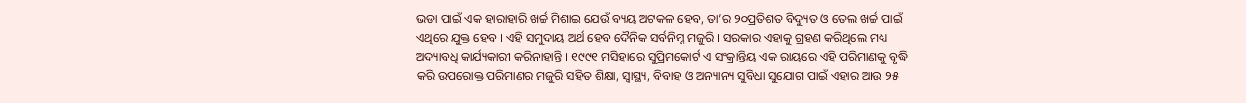ଭଡା ପାଇଁ ଏକ ହାରାହାରି ଖର୍ଚ୍ଚ ମିଶାଇ ଯେଉଁ ବ୍ୟୟ ଅଟକଳ ହେବ, ତା’ର ୨୦ପ୍ରତିଶତ ବିଦ୍ୟୁତ ଓ ତେଲ ଖର୍ଚ୍ଚ ପାଇଁ ଏଥିରେ ଯୁକ୍ତ ହେବ । ଏହି ସମୁଦାୟ ଅର୍ଥ ହେବ ଦୈନିକ ସର୍ବନିମ୍ନ ମଜୁରି । ସରକାର ଏହାକୁ ଗ୍ରହଣ କରିଥିଲେ ମଧ୍ୟ ଅଦ୍ୟାବଧି କାର୍ଯ୍ୟକାରୀ କରିନାହାନ୍ତି । ୧୯୯୧ ମସିହାରେ ସୁପ୍ରିମକୋର୍ଟ ଏ ସଂକ୍ରାନ୍ତିୟ ଏକ ରାୟରେ ଏହି ପରିମାଣକୁ ବୃଦ୍ଧି କରି ଉପରୋକ୍ତ ପରିମାଣର ମଜୁରି ସହିତ ଶିକ୍ଷା, ସ୍ୱାସ୍ଥ୍ୟ, ବିବାହ ଓ ଅନ୍ୟାନ୍ୟ ସୁବିଧା ସୁଯୋଗ ପାଇଁ ଏହାର ଆଉ ୨୫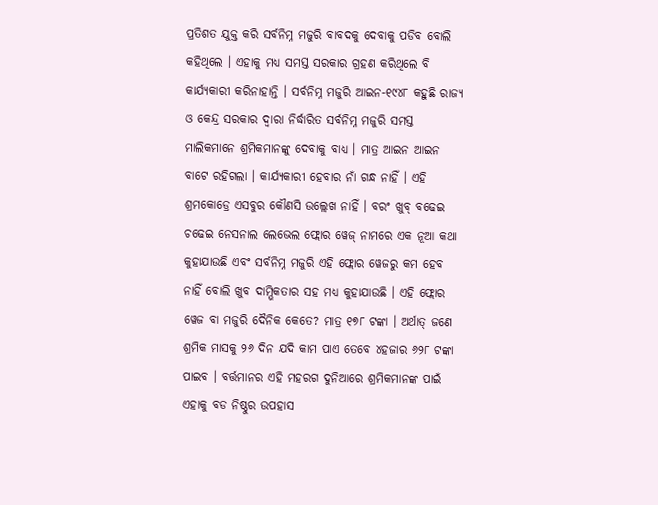ପ୍ରତିଶତ ଯୁକ୍ତ କରି ସର୍ବନିମ୍ନ ମଜୁରି ବାବଦକୁ ଦେବାକୁ ପଡିବ ବୋଲି କହିଥିଲେ । ଏହାକୁ ମଧ୍ୟ ସମସ୍ତ ସରକାର ଗ୍ରହଣ କରିଥିଲେ ବି କାର୍ଯ୍ୟକାରୀ କରିନାହାନ୍ତି । ସର୍ବନିମ୍ନ ମଜୁରି ଆଇନ-୧୯୪୮ କହୁଛି ରାଜ୍ୟ ଓ କେନ୍ଦ୍ର ସରକାର ଦ୍ୱାରା ନିର୍ଦ୍ଧାରିତ ସର୍ବନିମ୍ନ ମଜୁରି ସମସ୍ତ ମାଲିକମାନେ ଶ୍ରମିକମାନଙ୍କୁ ଦେବାକୁ ବାଧ୍ୟ । ମାତ୍ର ଆଇନ ଆଇନ ବାଟେ ରହିଗଲା । କାର୍ଯ୍ୟକାରୀ ହେବାର ନାଁ ଗନ୍ଧ ନାହିଁ । ଏହି ଶ୍ରମକୋଡ୍ରେ ଏସବୁର କୌଣସି ଉଲ୍ଲେଖ ନାହିଁ । ବରଂ ଖୁବ୍ ବଢେଇ ଚଢେଇ ନେସନାଲ ଲେଭେଲ ଫ୍ଲୋର ୱେଜ୍ ନାମରେ ଏକ ନୂଆ କଥା କୁହାଯାଉଛି ଏବଂ ସର୍ବନିମ୍ନ ମଜୁରି ଏହି ଫ୍ଲୋର ୱେଜରୁ କମ ହେବ ନାହିଁ ବୋଲି ଖୁବ ଦାମ୍ଭିକତାର ସହ ମଧ୍ୟ କୁହାଯାଉଛି । ଏହି ଫ୍ଲୋର ୱେଜ ବା ମଜୁରି ଦୈନିକ କେତେ? ମାତ୍ର ୧୭୮ ଟଙ୍କା । ଅର୍ଥାତ୍ ଜଣେ ଶ୍ରମିକ ମାସକୁ ୨୬ ଦିନ ଯଦି କାମ ପାଏ ତେବେ ୪ହଜାର ୬୨୮ ଟଙ୍କା ପାଇବ । ବର୍ତ୍ତମାନର ଏହି ମହରଗ ଦୁନିଆରେ ଶ୍ରମିକମାନଙ୍କ ପାଇଁ ଏହାକୁ ବଡ ନିଷ୍ଠୁର ଉପହାସ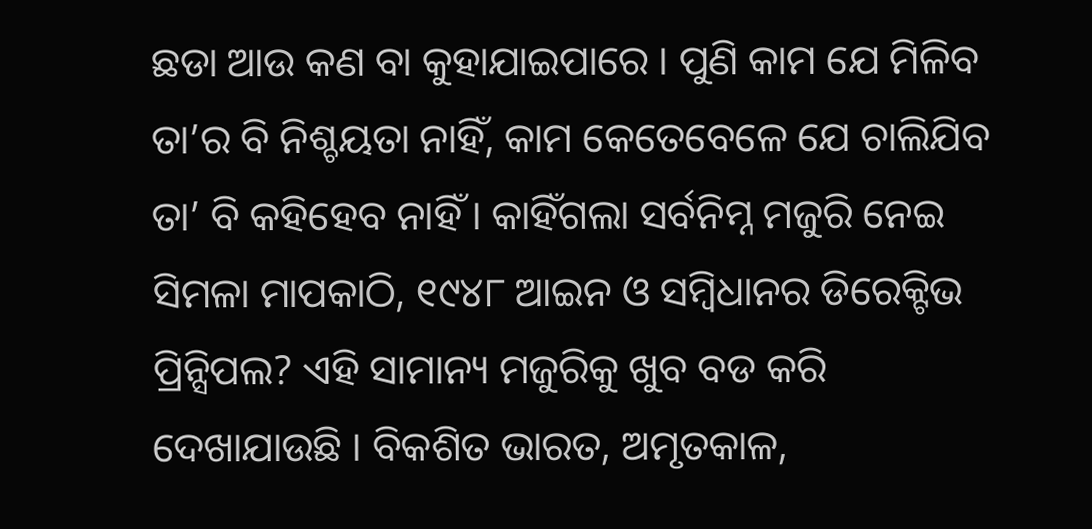ଛଡା ଆଉ କଣ ବା କୁହାଯାଇପାରେ । ପୁଣି କାମ ଯେ ମିଳିବ ତା’ର ବି ନିଶ୍ଚୟତା ନାହିଁ, କାମ କେତେବେଳେ ଯେ ଚାଲିଯିବ ତା’ ବି କହିହେବ ନାହିଁ । କାହିଁଗଲା ସର୍ବନିମ୍ନ ମଜୁରି ନେଇ ସିମଳା ମାପକାଠି, ୧୯୪୮ ଆଇନ ଓ ସମ୍ବିଧାନର ଡିରେକ୍ଟିଭ ପ୍ରିନ୍ସିପଲ? ଏହି ସାମାନ୍ୟ ମଜୁରିକୁ ଖୁବ ବଡ କରି ଦେଖାଯାଉଛି । ବିକଶିତ ଭାରତ, ଅମୃତକାଳ,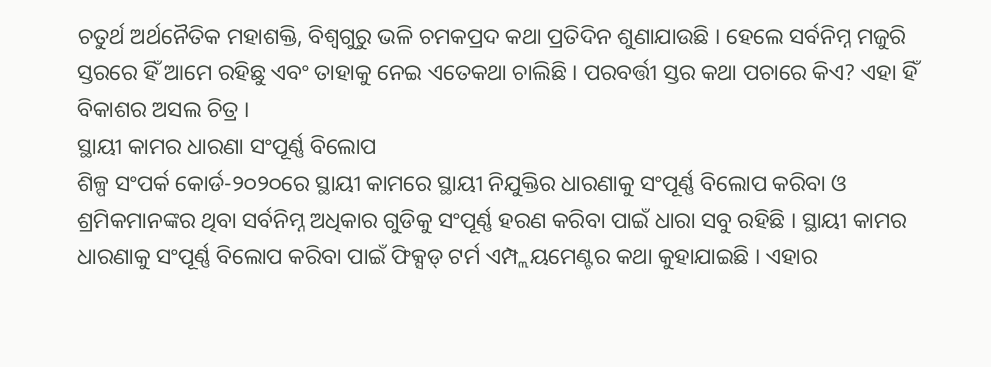ଚତୁର୍ଥ ଅର୍ଥନୈତିକ ମହାଶକ୍ତି, ବିଶ୍ୱଗୁରୁ ଭଳି ଚମକପ୍ରଦ କଥା ପ୍ରତିଦିନ ଶୁଣାଯାଉଛି । ହେଲେ ସର୍ବନିମ୍ନ ମଜୁରି ସ୍ତରରେ ହିଁ ଆମେ ରହିଛୁ ଏବଂ ତାହାକୁ ନେଇ ଏତେକଥା ଚାଲିଛି । ପରବର୍ତ୍ତୀ ସ୍ତର କଥା ପଚାରେ କିଏ? ଏହା ହିଁ ବିକାଶର ଅସଲ ଚିତ୍ର ।
ସ୍ଥାୟୀ କାମର ଧାରଣା ସଂପୂର୍ଣ୍ଣ ବିଲୋପ
ଶିଳ୍ପ ସଂପର୍କ କୋର୍ଡ-୨୦୨୦ରେ ସ୍ଥାୟୀ କାମରେ ସ୍ଥାୟୀ ନିଯୁକ୍ତିର ଧାରଣାକୁ ସଂପୂର୍ଣ୍ଣ ବିଲୋପ କରିବା ଓ ଶ୍ରମିକମାନଙ୍କର ଥିବା ସର୍ବନିମ୍ନ ଅଧିକାର ଗୁଡିକୁ ସଂପୂର୍ଣ୍ଣ ହରଣ କରିବା ପାଇଁ ଧାରା ସବୁ ରହିଛି । ସ୍ଥାୟୀ କାମର ଧାରଣାକୁ ସଂପୂର୍ଣ୍ଣ ବିଲୋପ କରିବା ପାଇଁ ଫିକ୍ସଡ୍ ଟର୍ମ ଏମ୍ପ୍ଲୟମେଣ୍ଟର କଥା କୁହାଯାଇଛି । ଏହାର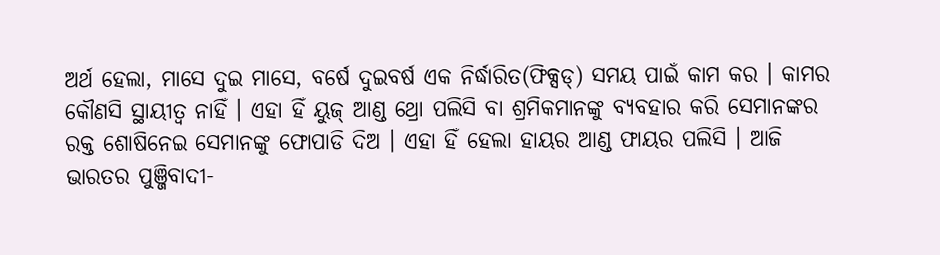ଅର୍ଥ ହେଲା, ମାସେ ଦୁଇ ମାସେ, ବର୍ଷେ ଦୁଇବର୍ଷ ଏକ ନିର୍ଦ୍ଧାରିତ(ଫିକ୍ସଡ୍) ସମୟ ପାଇଁ କାମ କର । କାମର କୌଣସି ସ୍ଥାୟୀତ୍ୱ ନାହିଁ । ଏହା ହିଁ ୟୁଜ୍ ଆଣ୍ଡ ଥ୍ରୋ ପଲିସି ବା ଶ୍ରମିକମାନଙ୍କୁ ବ୍ୟବହାର କରି ସେମାନଙ୍କର ରକ୍ତ ଶୋଷିନେଇ ସେମାନଙ୍କୁ ଫୋପାଡି ଦିଅ । ଏହା ହିଁ ହେଲା ହାୟର ଆଣ୍ଡ ଫାୟର ପଲିସି । ଆଜି ଭାରତର ପୁଞ୍ଜିବାଦୀ-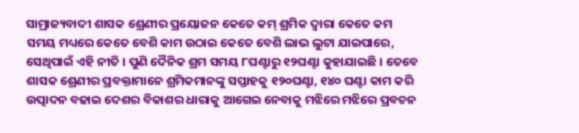ସାମ୍ରାଜ୍ୟବାଦୀ ଶାସକ ଶ୍ରେଣୀର ପ୍ରୟୋଜନ କେତେ କମ୍ ଶ୍ରମିକ ଦ୍ୱାରା କେତେ କମ ସମୟ ମଧ୍ୟରେ କେତେ ବେଶି କାମ ଉଠାଇ କେତେ ବେଶି ଲାଭ ଲୁଟା ଯାଇପାରେ, ସେଥିପାଇଁ ଏହି ନୀତି । ପୁଣି ଦୈନିକ ଶ୍ରମ ସମୟ ୮ଘଣ୍ଟାରୁ ୧୨ଘଣ୍ଟା କୁହାଯାଇଛି । ତେବେ ଶାସକ ଶ୍ରେଣୀର ପ୍ରବକ୍ତାମାନେ ଶ୍ରମିକମାନଙ୍କୁ ସପ୍ତାହକୁ ୧୨୦ଘଣ୍ଟା, ୧୪୦ ଘଣ୍ଟା କାମ କରି ଉତ୍ପାଦନ ବଢାଇ ଦେଶର ବିକାଶର ଧାରାକୁ ଆଗେଇ ନେବାକୁ ମଝିରେ ମଝିରେ ପ୍ରବଚନ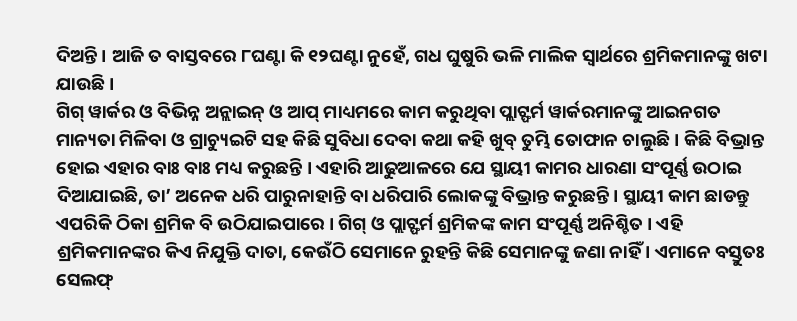ଦିଅନ୍ତି । ଆଜି ତ ବାସ୍ତବରେ ୮ଘଣ୍ଟା କି ୧୨ଘଣ୍ଟା ନୁହେଁ, ଗଧ ଘୁଷୁରି ଭଳି ମାଲିକ ସ୍ୱାର୍ଥରେ ଶ୍ରମିକମାନଙ୍କୁ ଖଟା ଯାଉଛି ।
ଗିଗ୍ ୱାର୍କର ଓ ବିଭିନ୍ନ ଅନ୍ଲାଇନ୍ ଓ ଆପ୍ ମାଧ୍ୟମରେ କାମ କରୁଥିବା ପ୍ଲାଟ୍ଫର୍ମ ୱାର୍କରମାନଙ୍କୁ ଆଇନଗତ ମାନ୍ୟତା ମିଳିବା ଓ ଗ୍ରାଚ୍ୟୁଇଟି ସହ କିଛି ସୁବିଧା ଦେବା କଥା କହି ଖୁବ୍ ତୁମ୍ଭି ତୋଫାନ ଚାଲୁଛି । କିଛି ବିଭ୍ରାନ୍ତ ହୋଇ ଏହାର ବାଃ ବାଃ ମଧ୍ୟ କରୁଛନ୍ତି । ଏହାରି ଆଢୁଆଳରେ ଯେ ସ୍ଥାୟୀ କାମର ଧାରଣା ସଂପୂର୍ଣ୍ଣ ଉଠାଇ ଦିଆଯାଇଛି, ତା’ ଅନେକ ଧରି ପାରୁନାହାନ୍ତି ବା ଧରିପାରି ଲୋକଙ୍କୁ ବିଭ୍ରାନ୍ତ କରୁଛନ୍ତି । ସ୍ଥାୟୀ କାମ ଛାଡନ୍ତୁ ଏପରିକି ଠିକା ଶ୍ରମିକ ବି ଉଠିଯାଇପାରେ । ଗିଗ୍ ଓ ପ୍ଲାଟ୍ଫର୍ମ ଶ୍ରମିକଙ୍କ କାମ ସଂପୂର୍ଣ୍ଣ ଅନିଶ୍ଚିତ । ଏହି ଶ୍ରମିକମାନଙ୍କର କିଏ ନିଯୁକ୍ତି ଦାତା, କେଉଁଠି ସେମାନେ ରୁହନ୍ତି କିଛି ସେମାନଙ୍କୁ ଜଣା ନାହିଁ । ଏମାନେ ବସ୍ତୁତଃ ସେଲଫ୍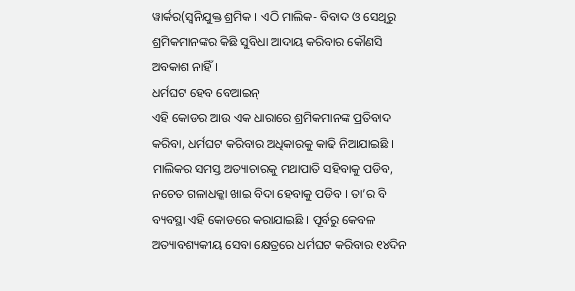ୱାର୍କର(ସ୍ୱନିଯୁକ୍ତ ଶ୍ରମିକ । ଏଠି ମାଲିକ- ବିବାଦ ଓ ସେଥିରୁ ଶ୍ରମିକମାନଙ୍କର କିଛି ସୁବିଧା ଆଦାୟ କରିବାର କୌଣସି ଅବକାଶ ନାହିଁ ।
ଧର୍ମଘଟ ହେବ ବେଆଇନ୍
ଏହି କୋଡର ଆଉ ଏକ ଧାରାରେ ଶ୍ରମିକମାନଙ୍କ ପ୍ରତିବାଦ କରିବା, ଧର୍ମଘଟ କରିବାର ଅଧିକାରକୁ କାଢି ନିଆଯାଇଛି । ମାଲିକର ସମସ୍ତ ଅତ୍ୟାଚାରକୁ ମଥାପାତି ସହିବାକୁ ପଡିବ, ନଚେତ ଗଳାଧକ୍କା ଖାଇ ବିଦା ହେବାକୁ ପଡିବ । ତା’ର ବି ବ୍ୟବସ୍ଥା ଏହି କୋଡରେ କରାଯାଇଛି । ପୂର୍ବରୁ କେବଳ ଅତ୍ୟାବଶ୍ୟକୀୟ ସେବା କ୍ଷେତ୍ରରେ ଧର୍ମଘଟ କରିବାର ୧୪ଦିନ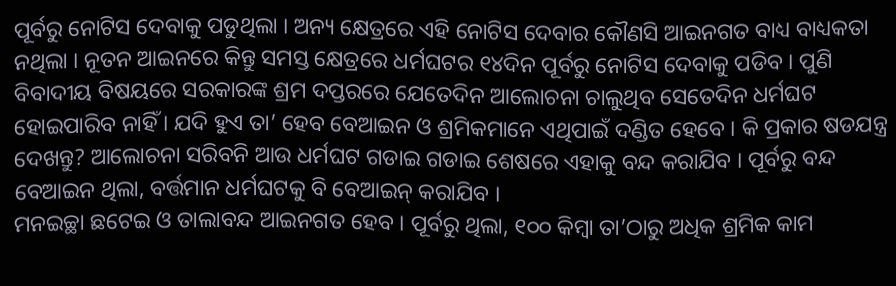ପୂର୍ବରୁ ନୋଟିସ ଦେବାକୁ ପଡୁଥିଲା । ଅନ୍ୟ କ୍ଷେତ୍ରରେ ଏହି ନୋଟିସ ଦେବାର କୌଣସି ଆଇନଗତ ବାଧ୍ୟ ବାଧ୍ୟକତା ନଥିଲା । ନୂତନ ଆଇନରେ କିନ୍ତୁ ସମସ୍ତ କ୍ଷେତ୍ରରେ ଧର୍ମଘଟର ୧୪ଦିନ ପୂର୍ବରୁ ନୋଟିସ ଦେବାକୁ ପଡିବ । ପୁଣି ବିବାଦୀୟ ବିଷୟରେ ସରକାରଙ୍କ ଶ୍ରମ ଦପ୍ତରରେ ଯେତେଦିନ ଆଲୋଚନା ଚାଲୁଥିବ ସେତେଦିନ ଧର୍ମଘଟ ହୋଇପାରିବ ନାହିଁ । ଯଦି ହୁଏ ତା’ ହେବ ବେଆଇନ ଓ ଶ୍ରମିକମାନେ ଏଥିପାଇଁ ଦଣ୍ଡିତ ହେବେ । କି ପ୍ରକାର ଷଡଯନ୍ତ୍ର ଦେଖନ୍ତୁ? ଆଲୋଚନା ସରିବନି ଆଉ ଧର୍ମଘଟ ଗଡାଇ ଗଡାଇ ଶେଷରେ ଏହାକୁ ବନ୍ଦ କରାଯିବ । ପୂର୍ବରୁ ବନ୍ଦ ବେଆଇନ ଥିଲା, ବର୍ତ୍ତମାନ ଧର୍ମଘଟକୁ ବି ବେଆଇନ୍ କରାଯିବ ।
ମନଇଚ୍ଛା ଛଟେଇ ଓ ତାଲାବନ୍ଦ ଆଇନଗତ ହେବ । ପୂର୍ବରୁ ଥିଲା, ୧୦୦ କିମ୍ବା ତା’ଠାରୁ ଅଧିକ ଶ୍ରମିକ କାମ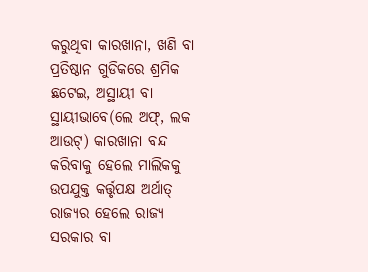କରୁଥିବା କାରଖାନା, ଖଣି ବା ପ୍ରତିଷ୍ଠାନ ଗୁଡିକରେ ଶ୍ରମିକ ଛଟେଇ, ଅସ୍ଥାୟୀ ବା ସ୍ଥାୟୀଭାବେ(ଲେ ଅଫ୍, ଲକ ଆଉଟ୍) କାରଖାନା ବନ୍ଦ କରିବାକୁ ହେଲେ ମାଲିକକୁ ଉପଯୁକ୍ତ କର୍ତ୍ତୃପକ୍ଷ ଅର୍ଥାତ୍ ରାଜ୍ୟର ହେଲେ ରାଜ୍ୟ ସରକାର ବା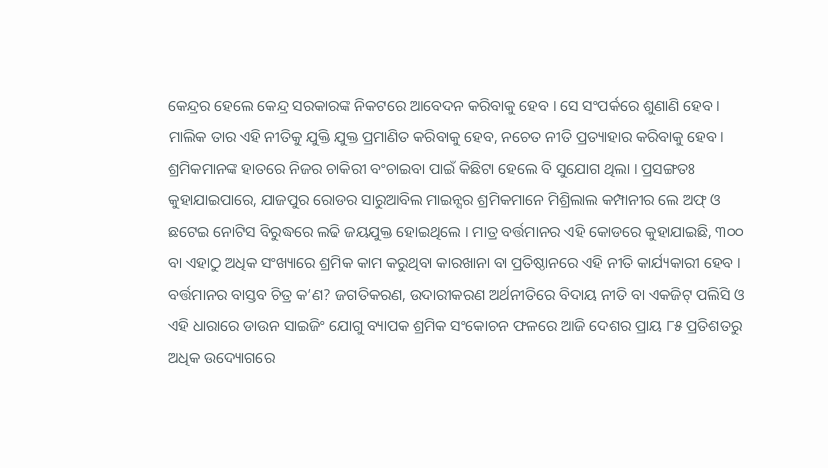କେନ୍ଦ୍ରର ହେଲେ କେନ୍ଦ୍ର ସରକାରଙ୍କ ନିକଟରେ ଆବେଦନ କରିବାକୁ ହେବ । ସେ ସଂପର୍କରେ ଶୁଣାଣି ହେବ । ମାଲିକ ତାର ଏହି ନୀତିକୁ ଯୁକ୍ତି ଯୁକ୍ତ ପ୍ରମାଣିତ କରିବାକୁ ହେବ, ନଚେତ ନୀତି ପ୍ରତ୍ୟାହାର କରିବାକୁ ହେବ । ଶ୍ରମିକମାନଙ୍କ ହାତରେ ନିଜର ଚାକିରୀ ବଂଚାଇବା ପାଇଁ କିଛିଟା ହେଲେ ବି ସୁଯୋଗ ଥିଲା । ପ୍ରସଙ୍ଗତଃ କୁହାଯାଇପାରେ, ଯାଜପୁର ରୋଡର ସାରୁଆବିଲ ମାଇନ୍ସର ଶ୍ରମିକମାନେ ମିଶ୍ରିଲାଲ କମ୍ପାନୀର ଲେ ଅଫ୍ ଓ ଛଟେଇ ନୋଟିସ ବିରୁଦ୍ଧରେ ଲଢି ଜୟଯୁକ୍ତ ହୋଇଥିଲେ । ମାତ୍ର ବର୍ତ୍ତମାନର ଏହି କୋଡରେ କୁହାଯାଇଛି, ୩୦୦ ବା ଏହାଠୁ ଅଧିକ ସଂଖ୍ୟାରେ ଶ୍ରମିକ କାମ କରୁଥିବା କାରଖାନା ବା ପ୍ରତିଷ୍ଠାନରେ ଏହି ନୀତି କାର୍ଯ୍ୟକାରୀ ହେବ । ବର୍ତ୍ତମାନର ବାସ୍ତବ ଚିତ୍ର କ’ଣ? ଜଗତିକରଣ, ଉଦାରୀକରଣ ଅର୍ଥନୀତିରେ ବିଦାୟ ନୀତି ବା ଏକଜିଟ୍ ପଲିସି ଓ ଏହି ଧାରାରେ ଡାଉନ ସାଇଜିଂ ଯୋଗୁ ବ୍ୟାପକ ଶ୍ରମିକ ସଂକୋଚନ ଫଳରେ ଆଜି ଦେଶର ପ୍ରାୟ ୮୫ ପ୍ରତିଶତରୁ ଅଧିକ ଉଦ୍ୟୋଗରେ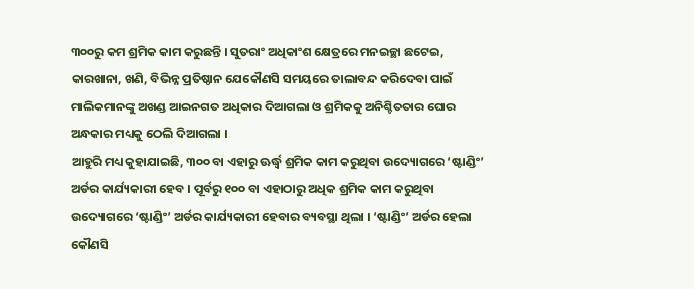୩୦୦ରୁ କମ ଶ୍ରମିକ କାମ କରୁଛନ୍ତି । ସୁତରାଂ ଅଧିକାଂଶ କ୍ଷେତ୍ରରେ ମନଇଚ୍ଛା ଛଟେଇ, କାରଖାନା, ଖଣି, ବିଭିନ୍ନ ପ୍ରତିଷ୍ଠାନ ଯେକୌଣସି ସମୟରେ ତାଲାବନ୍ଦ କରିଦେବା ପାଇଁ ମାଲିକମାନଙ୍କୁ ଅଖଣ୍ଡ ଆଇନଗତ ଅଧିକାର ଦିଆଗଲା ଓ ଶ୍ରମିକକୁ ଅନିଶ୍ଚିତତାର ଘୋର ଅନ୍ଧକାର ମଧ୍ୟକୁ ଠେଲି ଦିଆଗଲା ।
ଆହୁରି ମଧ୍ୟ କୁହାଯାଇଛି, ୩୦୦ ବା ଏହାରୁ ଊର୍ଦ୍ଧ୍ୱ ଶ୍ରମିକ କାମ କରୁଥିବା ଉଦ୍ୟୋଗରେ ‘ଷ୍ଟାଣ୍ଡିଂ’ ଅର୍ଡର କାର୍ଯ୍ୟକାରୀ ହେବ । ପୂର୍ବରୁ ୧୦୦ ବା ଏହାଠାରୁ ଅଧିକ ଶ୍ରମିକ କାମ କରୁଥିବା ଉଦ୍ୟୋଗରେ ‘ଷ୍ଟାଣ୍ଡିଂ’ ଅର୍ଡର କାର୍ଯ୍ୟକାରୀ ହେବାର ବ୍ୟବସ୍ଥା ଥିଲା । ‘ଷ୍ଟାଣ୍ଡିଂ’ ଅର୍ଡର ହେଲା କୌଣସି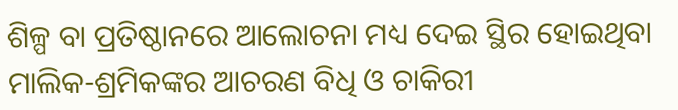ଶିଳ୍ପ ବା ପ୍ରତିଷ୍ଠାନରେ ଆଲୋଚନା ମଧ୍ୟ ଦେଇ ସ୍ଥିର ହୋଇଥିବା ମାଲିକ-ଶ୍ରମିକଙ୍କର ଆଚରଣ ବିଧି ଓ ଚାକିରୀ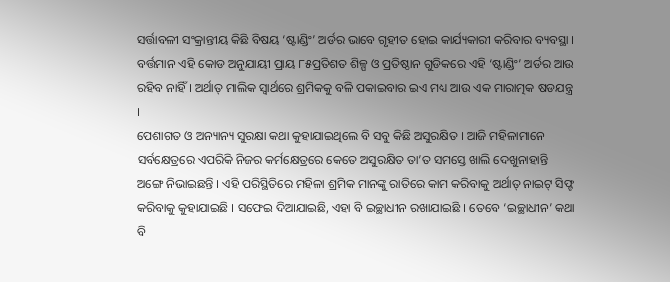ସର୍ତ୍ତାବଳୀ ସଂକ୍ରାନ୍ତୀୟ କିଛି ବିଷୟ ‘ଷ୍ଟାଣ୍ଡିଂ’ ଅର୍ଡର ଭାବେ ଗୃହୀତ ହୋଇ କାର୍ଯ୍ୟକାରୀ କରିବାର ବ୍ୟବସ୍ଥା । ବର୍ତ୍ତମାନ ଏହି କୋଡ ଅନୁଯାୟୀ ପ୍ରାୟ ୮୫ପ୍ରତିଶତ ଶିଳ୍ପ ଓ ପ୍ରତିଷ୍ଠାନ ଗୁଡିକରେ ଏହି ‘ଷ୍ଟାଣ୍ଡିଂ’ ଅର୍ଡର ଆଉ ରହିବ ନାହିଁ । ଅର୍ଥାତ୍ ମାଲିକ ସ୍ୱାର୍ଥରେ ଶ୍ରମିକକୁ ବଳି ପକାଇବାର ଇଏ ମଧ୍ୟ ଆଉ ଏକ ମାରାତ୍ମକ ଷଡଯନ୍ତ୍ର ।
ପେଶାଗତ ଓ ଅନ୍ୟାନ୍ୟ ସୁରକ୍ଷା କଥା କୁହାଯାଇଥିଲେ ବି ସବୁ କିଛି ଅସୁରକ୍ଷିତ । ଆଜି ମହିଳାମାନେ ସର୍ବକ୍ଷେତ୍ରରେ ଏପରିକି ନିଜର କର୍ମକ୍ଷେତ୍ରରେ କେତେ ଅସୁରକ୍ଷିତ ତା’ତ ସମସ୍ତେ ଖାଲି ଦେଖୁନାହାନ୍ତି ଅଙ୍ଗେ ନିଭାଇଛନ୍ତି । ଏହି ପରିସ୍ଥିତିରେ ମହିଳା ଶ୍ରମିକ ମାନଙ୍କୁ ରାତିରେ କାମ କରିବାକୁ ଅର୍ଥାତ୍ ନାଇଟ୍ ସିଫ୍ଟ କରିବାକୁ କୁହାଯାଇଛି । ସଫେଇ ଦିଆଯାଇଛି, ଏହା ବି ଇଚ୍ଛାଧୀନ ରଖାଯାଇଛି । ତେବେ ‘ଇଚ୍ଛାଧୀନ’ କଥା ବି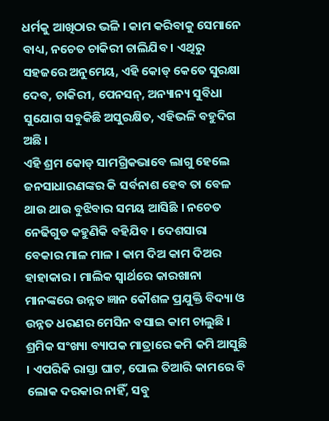ଧର୍ମକୁ ଆଖିଠାର ଭଳି । କାମ କରିବାକୁ ସେମାନେ ବାଧ୍ୟ, ନଚେତ ଚାକିରୀ ଚାଲିଯିବ । ଏଥିରୁ ସହଜରେ ଅନୁମେୟ, ଏହି କୋଡ୍ କେତେ ସୁରକ୍ଷା ଦେବ, ଚାକିରୀ, ପେନସନ୍, ଅନ୍ୟାନ୍ୟ ସୁବିଧା ସୁଯୋଗ ସବୁକିଛି ଅସୁରକ୍ଷିତ, ଏହିଭଳି ବହୁଦିଗ ଅଛି ।
ଏହି ଶ୍ରମ କୋଡ୍ ସାମଗ୍ରିକଭାବେ ଲାଗୁ ହେଲେ ଜନସାଧାରଣଙ୍କର କି ସର୍ବନାଶ ହେବ ତା ବେଳ ଥାଉ ଥାଉ ବୁଝିବାର ସମୟ ଆସିଛି । ନଚେତ ନେଢିଗୁଡ କହୁଣିକି ବହିଯିବ । ଦେଶସାରା ବେକାର ମାଳ ମାଳ । କାମ ଦିଅ କାମ ଦିଅର ହାହାକାର । ମାଲିକ ସ୍ୱାର୍ଥରେ କାରଖାନା ମାନଙ୍କରେ ଉନ୍ନତ ଜ୍ଞାନ କୌଶଳ ପ୍ରଯୁକ୍ତି ବିଦ୍ୟା ଓ ଉନ୍ନତ ଧରଣର ମେସିନ ବସାଇ କାମ ଚାଲୁଛି । ଶ୍ରମିକ ସଂଖ୍ୟା ବ୍ୟାପକ ମାତ୍ରାରେ କମି କମି ଆସୁଛି । ଏପରିକି ରାସ୍ତା ଘାଟ, ପୋଲ ତିଆରି କାମରେ ବି ଲୋକ ଦରକାର ନାହିଁ, ସବୁ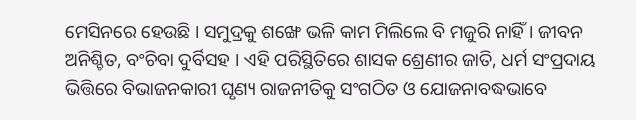ମେସିନରେ ହେଉଛି । ସମୁଦ୍ରକୁ ଶଙ୍ଖେ ଭଳି କାମ ମିଲିଲେ ବି ମଜୁରି ନାହିଁ । ଜୀବନ ଅନିଶ୍ଚିତ, ବଂଚିବା ଦୁର୍ବିସହ । ଏହି ପରିସ୍ଥିତିରେ ଶାସକ ଶ୍ରେଣୀର ଜାତି, ଧର୍ମ ସଂପ୍ରଦାୟ ଭିତ୍ତିରେ ବିଭାଜନକାରୀ ଘୃଣ୍ୟ ରାଜନୀତିକୁ ସଂଗଠିତ ଓ ଯୋଜନାବଦ୍ଧଭାବେ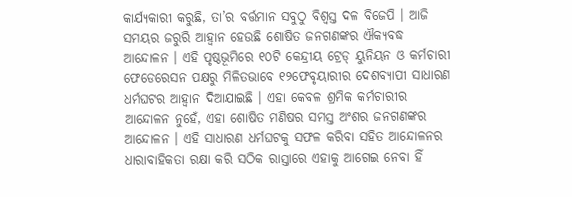କାର୍ଯ୍ୟକାରୀ କରୁଛି, ତା’ର ବର୍ତ୍ତମାନ ସବୁଠୁ ବିଶ୍ୱସ୍ତ ଦଳ ବିଜେପି । ଆଜି ସମୟର ଜରୁରି ଆହ୍ୱାନ ହେଉଛି ଶୋଷିତ ଜନଗଣଙ୍କର ଐକ୍ୟବଦ୍ଧ ଆନ୍ଦୋଳନ । ଏହି ପୃଷ୍ଠଭୂମିରେ ୧୦ଟି କେନ୍ଦ୍ରୀୟ ଟ୍ରେଡ୍ ୟୁନିୟନ ଓ କର୍ମଚାରୀ ଫେଡେରେସନ ପକ୍ଷରୁ ମିଳିତଭାବେ ୧୨ଫେବୃୟାରୀର ଦେଶବ୍ୟାପୀ ସାଧାରଣ ଧର୍ମଘଟର ଆହ୍ୱାନ ଦିଆଯାଇଛି । ଏହା କେବଳ ଶ୍ରମିକ କର୍ମଚାରୀର ଆନ୍ଦୋଳନ ନୁହେଁ, ଏହା ଶୋଷିତ ମଣିଷର ସମସ୍ତ ଅଂଶର ଜନଗଣଙ୍କର ଆନ୍ଦୋଳନ । ଏହି ସାଧାରଣ ଧର୍ମଘଟକୁ ସଫଳ କରିବା ସହିତ ଆନ୍ଦୋଳନର ଧାରାବାହିକତା ରକ୍ଷା କରି ସଠିକ ରାସ୍ତାରେ ଏହାକୁ ଆଗେଇ ନେବା ହିଁ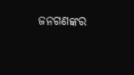ଜନଗଣଙ୍କର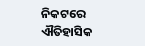ନିକଟରେ ଐତିହାସିକ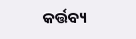କର୍ତ୍ତବ୍ୟ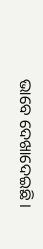ଭାବେ ଦେଖାଦେଇଛି ।